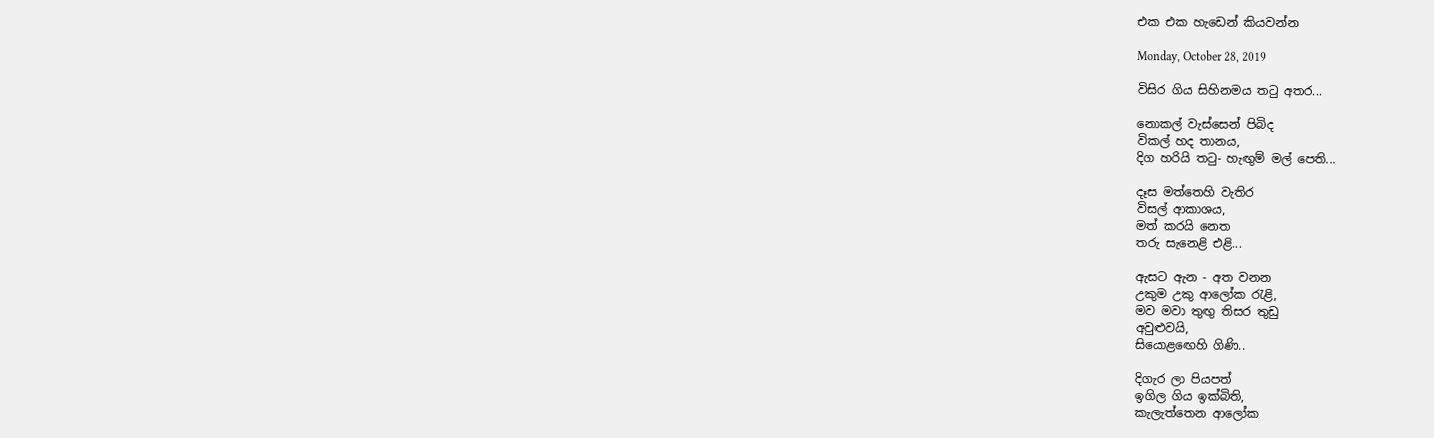එක එක හැඩෙන් කියවන්න

Monday, October 28, 2019

විසිර ගිය සිහිනමය තටු අතර...

නොකල් වැස්සෙන් පිබිද
විකල් හද තානය,
දිග හරියි තටු- හැඟුම් මල් පෙති...

දෑස මත්තෙහි වැතිර
විසල් ආකාශය,
මත් කරයි නෙත
තරු සැනෙළි එළි...

ඇසට ඇන - අත වනන
උකුම උකු ආලෝක රැළි,
මව මවා තුඟු තිසර තුඩු
අවුළුවයි,
සියොළඟෙහි ගිණි..

දිගැර ලා පියපත්
ඉගිල ගිය ඉක්බිති,
කැලැත්තෙන ආලෝක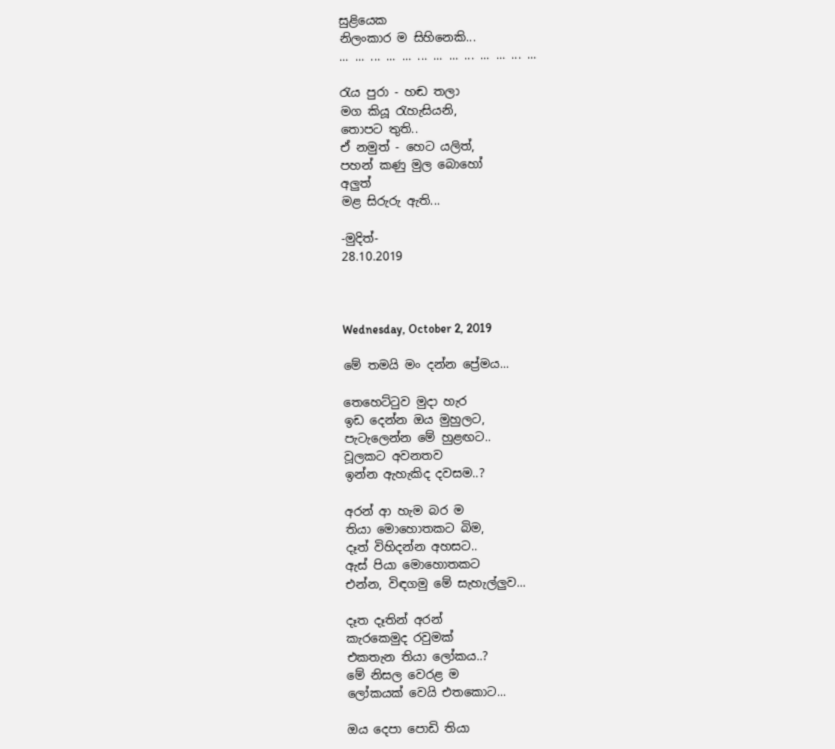සුළියෙක
නිලංකාර ම සිහිනෙකි...
... ... ... ... ... ... ... ... ... ... ... ... ...

රැය පුරා - හඬ තලා
මග කියූ රැහැසියනි,
තොපට තුති..
ඒ නමුත් - හෙට යලිත්,
පහන් කණු මුල බොහෝ
අලුත්
මළ සිරුරු ඇති...

-මුදිත්-
28.10.2019



Wednesday, October 2, 2019

මේ තමයි මං දන්න ප්‍රේමය...

තෙහෙට්ටුව මුදා හැර
ඉඩ දෙන්න ඔය මුහුලට,
පැටැලෙන්න මේ හුළඟට..
වූලකට අවනතව
ඉන්න ඇහැකිද දවසම..?

අරන් ආ හැම බර ම
තියා මොහොතකට බිම,
දෑත් විහිදන්න අහසට..
ඇස් පියා මොහොතකට
එන්න, විඳගමු මේ සැහැල්ලුව...

දෑත දෑතින් අරන්
කැරකෙමුද රවුමක්
එකතැන තියා ලෝකය..?
මේ නිසල වෙරළ ම
ලෝකයක් වෙයි එතකොට...

ඔය දෙපා පොඩි තියා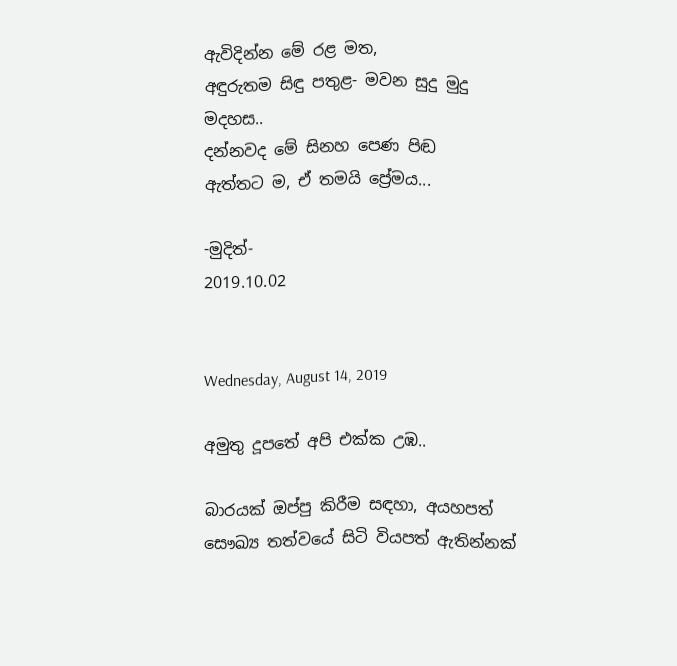ඇවිදින්න මේ රළ මත,
අඳුරුතම සි‍ඳු පතුළ- මවන සුදු මුදු මදහස..
දන්නවද මේ සිනහ පෙණ පිඬ
ඇත්තට ම, ඒ තමයි ප්‍රේමය...

-මුදිත්-
2019.10.02


Wednesday, August 14, 2019

අමුතු දූපතේ අපි එක්ක උඹ..

බාරයක් ඔප්පු කිරීම සඳහා, අයහපත් සෞඛ්‍ය තත්වයේ සිටි වියපත් ඇතින්නක්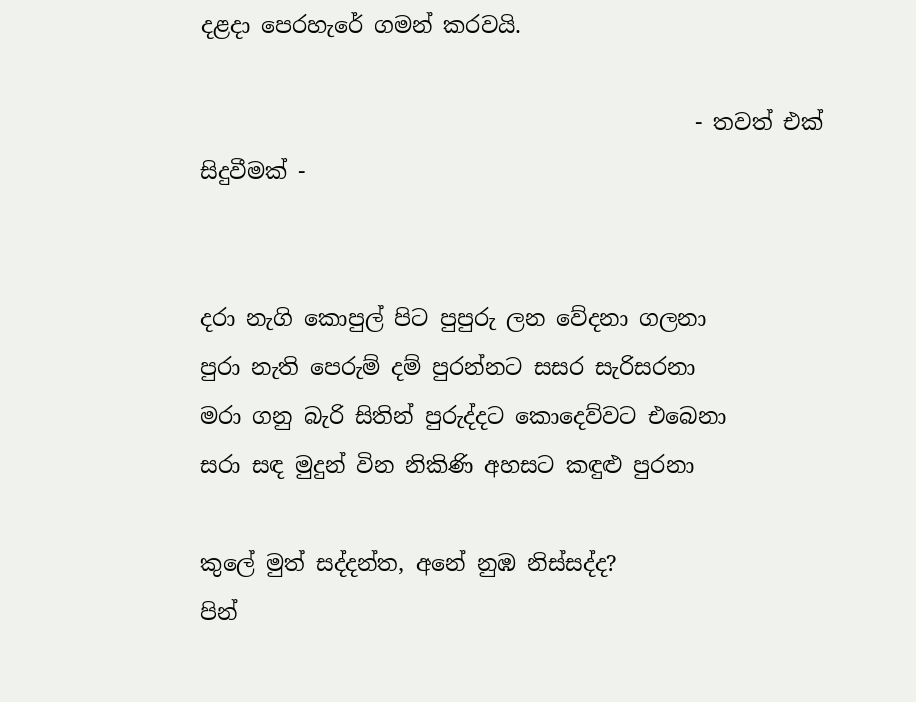දළදා පෙරහැරේ ගමන් කරවයි.

                                             - තවත් එක් සිදුවීමක් -


දරා නැගි කොපුල් පිට පුපුරු ලන වේදනා ගලනා
පුරා නැති පෙරුම් දම් පුරන්නට සසර සැරිසරනා
මරා ගනු බැරි සිතින් පුරුද්දට කොදෙව්වට එබෙනා
සරා සඳ මුදුන් වින නිකිණි අහසට කඳුළු පුරනා

කුලේ මුත් සද්දන්ත, අනේ නුඹ නිස්සද්ද?
පින්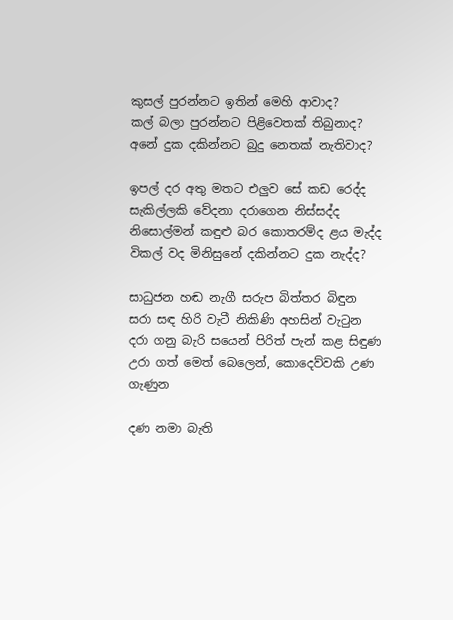කුසල් පුරන්නට ඉතින් මෙහි ආවාද?
කල් බලා පුරන්නට පිළිවෙතක් තිබුනාද?
අනේ දුක දකින්නට බුදු නෙතක් නැතිවාද?

ඉපල් දර අතු මතට එලුව සේ කඩ රෙද්ද
සැකිල්ලකි වේදනා දරාගෙන නිස්සද්ද
නිසොල්මන් කඳුළු බර කොතරම්ද ළය මැද්ද
විකල් වද මිනිසුනේ දකින්නට දුක නැද්ද?

සාධුජන හඬ නැගී සරුප බිත්තර බිඳුන
සරා සඳ හිරි වැටී නිකිණි අහසින් වැටුන
දරා ගනු බැරි සයෙන් පිරිත් පැන් කළ සිඳුණ
උරා ගත් මෙත් බෙලෙන්, කොදෙව්වකි උණ ගැණුන

දණ නමා බැති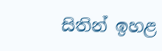සිතින් ඉහළ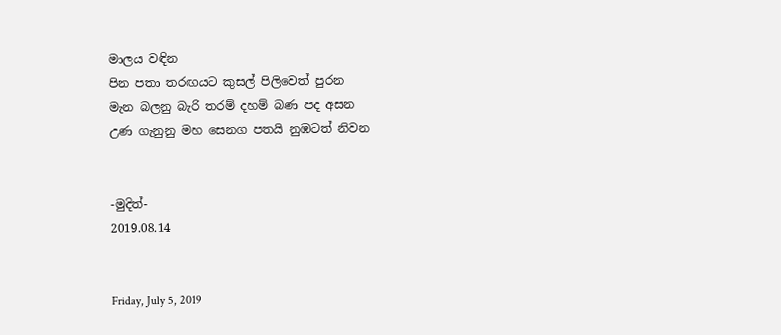මාලය වඳින
පින පතා තරඟයට කුසල් පිලිවෙත් පුරන
මැන බලනු බැරි තරම් දහම් බණ පද අසන
උණ ගැනුනු මහ සෙනග පතයි නුඹටත් නිවන


-මුදිත්-
2019.08.14


Friday, July 5, 2019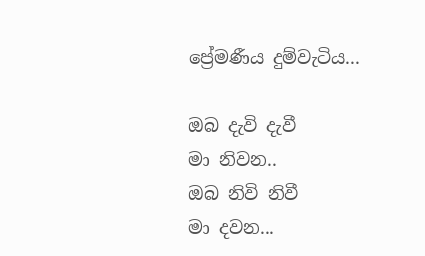ප්‍රේමණීය දුම්වැටිය...

ඔබ දැවි දැවී
මා නිවන..
ඔබ නිවි නිවී
මා දවන...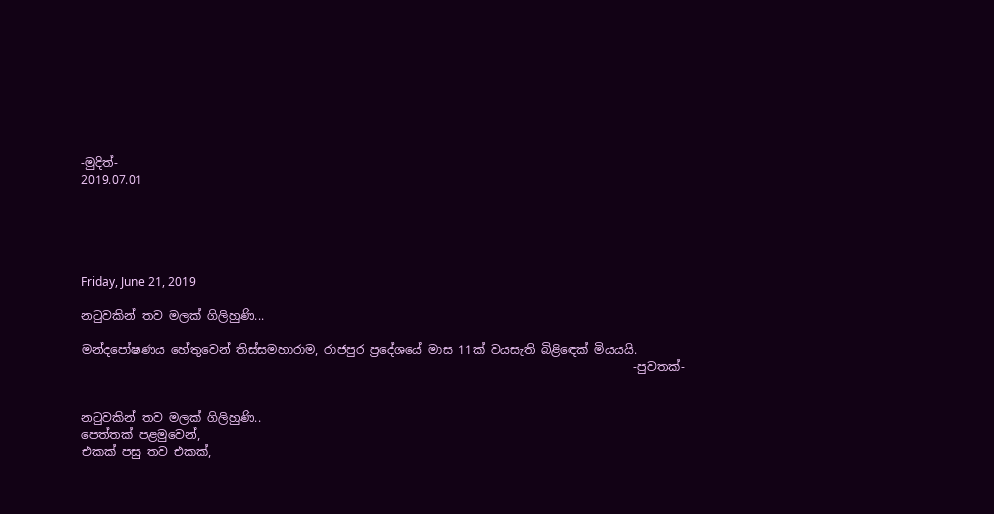-මුදිත්-
2019.07.01





Friday, June 21, 2019

නටුවකින් තව මලක් ගිලිහුණි...

මන්දපෝෂණය හේතුවෙන් තිස්සමහාරාම, රාජපුර ප්‍රදේශයේ මාස 11ක් වයසැති බිළිඳෙක් මියයයි.
                                                                                            -පුවතක්-


නටුවකින් තව මලක් ගිලිහුණි..
පෙත්තක් පළමුවෙන්,
එකක් පසු තව එකක්,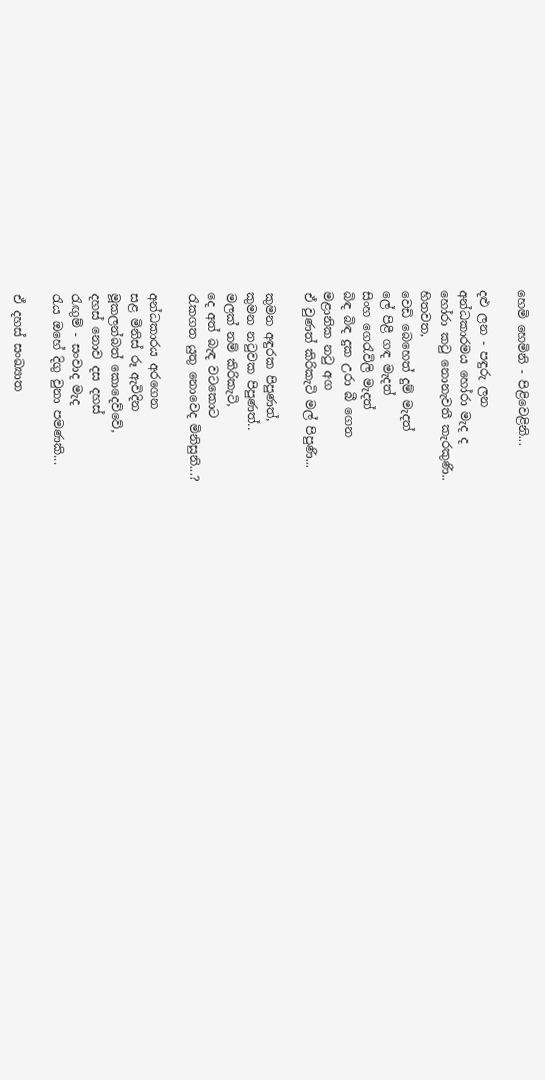හෙමි හෙමිනි - පිළිවෙළිනි...

දළු ලන - පඳුරු ලන
අන්ධකාරමය හෝරා මැද ද
හෝරා කටු නොනැවතී කැරකුණි..
හිතවත,
වෙඩි බෙහෙත් දුම් මැදත්
ලේ පිළී ගඳ මැදත්
සිංහ ගෙරැවිලි මැදත්
බිඳ බිඳ දුක උරා බී ගෙන
මළානික නටු අග
ඒ වුණත් කිරිකැටි මල් පිපුණි...

කුමන අඳුරක පිපුණත්,
කුමන නටුවක පිපුණත්..
මලක් නම් කිරිකැටි,
දෙ අත් බැඳ වටකොට
රැකගත යුතු නොවෙද මිනිසුනි...?

අන්ධකාරය අරගෙන
සළ මිනිස් රූ ඇවිදින
මූකලන්බත් කොදෙව්වේ,
දහස් නොව දස දහස්
රැඟුම් - සංවාද මැද
රැය ඔහේ දිගු වුනා පමණකි...

ඒ දහස් සංඛ්‍යාත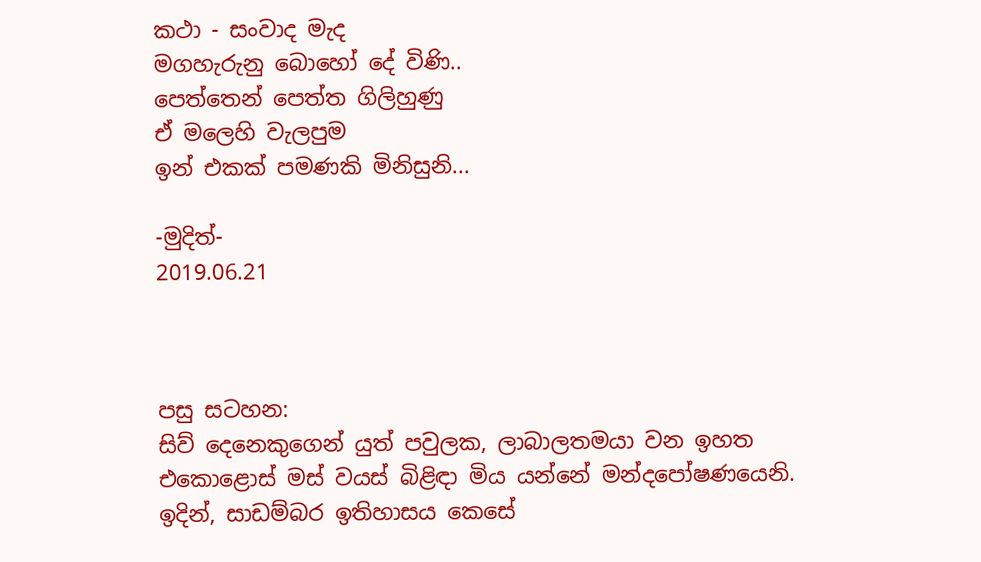කථා - සංවාද මැද
මගහැරුනු බොහෝ දේ විණි..
පෙත්තෙන් පෙත්ත ගිලිහුණු
ඒ මලෙහි වැලපුම
ඉන් එකක් පමණකි මිනිසුනි...

-මුදිත්-
2019.06.21



පසු සටහන:
සිව් දෙනෙකුගෙන් යුත් පවුලක, ලාබාලතමයා වන ඉහත එකොළොස් මස් වයස් බිළිඳා මිය යන්නේ මන්දපෝෂණයෙනි. ඉදින්, සාඩම්බර ඉතිහාසය කෙසේ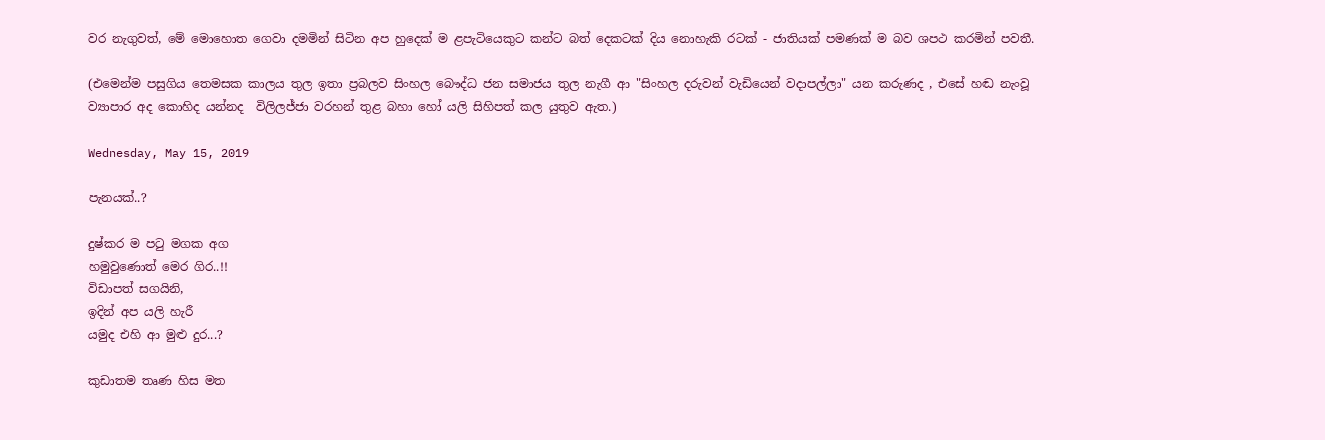වර නැගුවත්, මේ මොහොත ගෙවා දමමින් සිටින අප හුදෙක් ම ළපැටියෙකුට කන්ට බත් දෙකටක් දිය නොහැකි රටක් - ජාතියක් පමණක් ම බව ශපථ කරමින් පවතී.

(එමෙන්ම පසුගිය තෙමසක කාලය තුල ඉතා ප්‍රබලව සිංහල බෞද්ධ ජන සමාජය තුල නැගී ආ "සිංහල දරුවන් වැඩියෙන් වදාපල්ලා" යන කරුණද , එසේ හඬ නැංවූ ව්‍යාපාර අද කොහිද යන්නද  විලිලජ්ජා වරහන් තුළ බහා හෝ යලි සිහිපත් කල යුතුව ඇත.)

Wednesday, May 15, 2019

පැනයක්..?

දුෂ්කර ම පටු මගක අග
හමුවුණොත් මෙර ගිර..!!
විඩාපත් සගයිනි,
ඉදින් අප යලි හැරී
යමුද එහි ආ මුළු දුර...?

කුඩාතම තෘණ හිස මත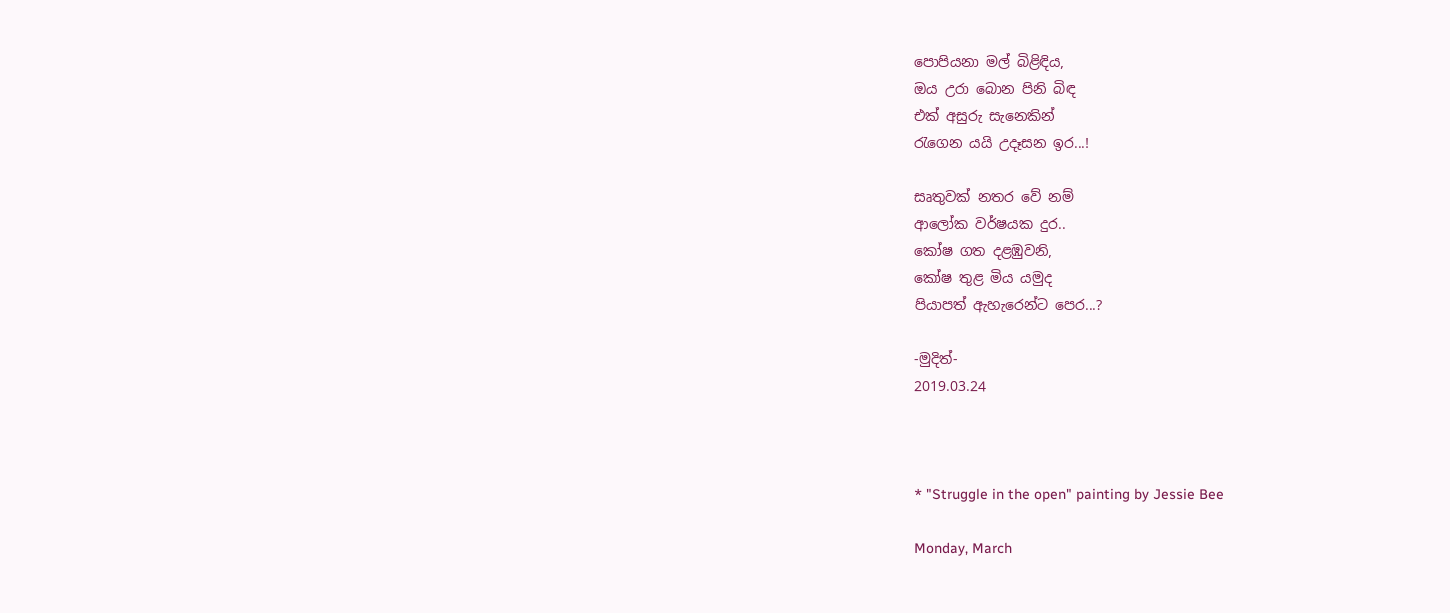පොපියනා මල් බිළිඳිය,
ඔය උරා බොන පිනි බිඳ
එක් අසුරු සැනෙකින්
රැගෙන යයි උදෑසන ඉර...!

සෘතුවක් නතර වේ නම්
ආලෝක වර්ෂයක දුර..
කෝෂ ගත දළඹුවනි,
කෝෂ තුළ මිය යමුද
පියාපත් ඇහැරෙන්ට පෙර...?

-මුදිත්-
2019.03.24



* "Struggle in the open" painting by Jessie Bee

Monday, March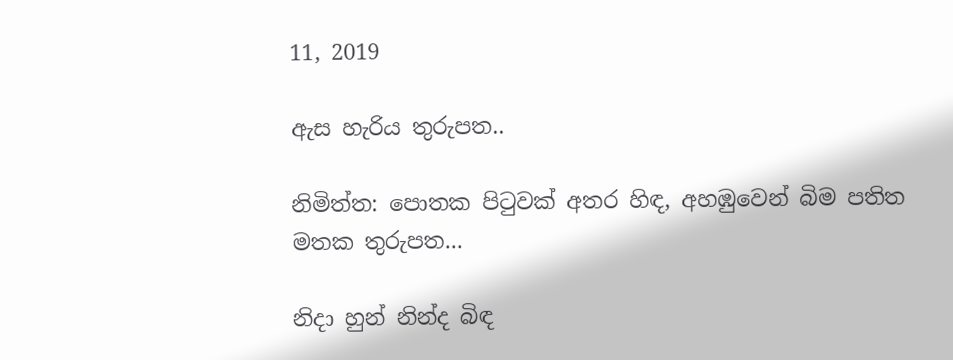11, 2019

ඇස හැරිය තුරුපත..

නිමිත්ත: පොතක පිටුවක් අතර හිඳ, අහඹුවෙන් බිම පතිත මතක තුරුපත...

නිදා හුන් නින්ද බිඳ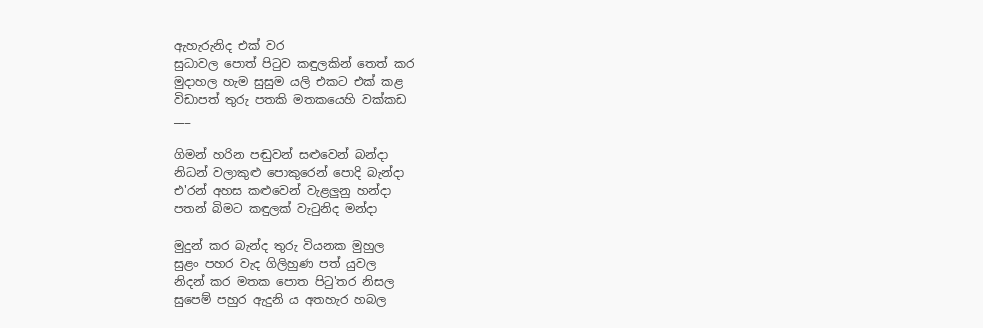ඇහැරුනිද එක් වර
සුධාවල පොත් පිටුව කඳුලකින් තෙත් කර
මුදාහල හැම සුසුම යලි එකට එක් කළ
විඩාපත් තුරු පතකි මතකයෙහි වක්කඩ
___

ගිමන් හරින පඬුවන් සළුවෙන් බන්දා
නිධන් වලාකුළු පොකුරෙන් පොදි බැන්දා
එ'රන් අහස කළුවෙන් වැළලුනු හන්දා
පතන් බිමට කඳුලක් වැටුනිද මන්දා

මුදුන් කර බැන්ද තුරු වියනක මුහුල
සුළං පහර වැද ගිලිහුණ පත් යුවල
නිදන් කර මතක පොත පිටු'තර නිසල
සුපෙම් පහුර ඇදුනි ය අතහැර හබල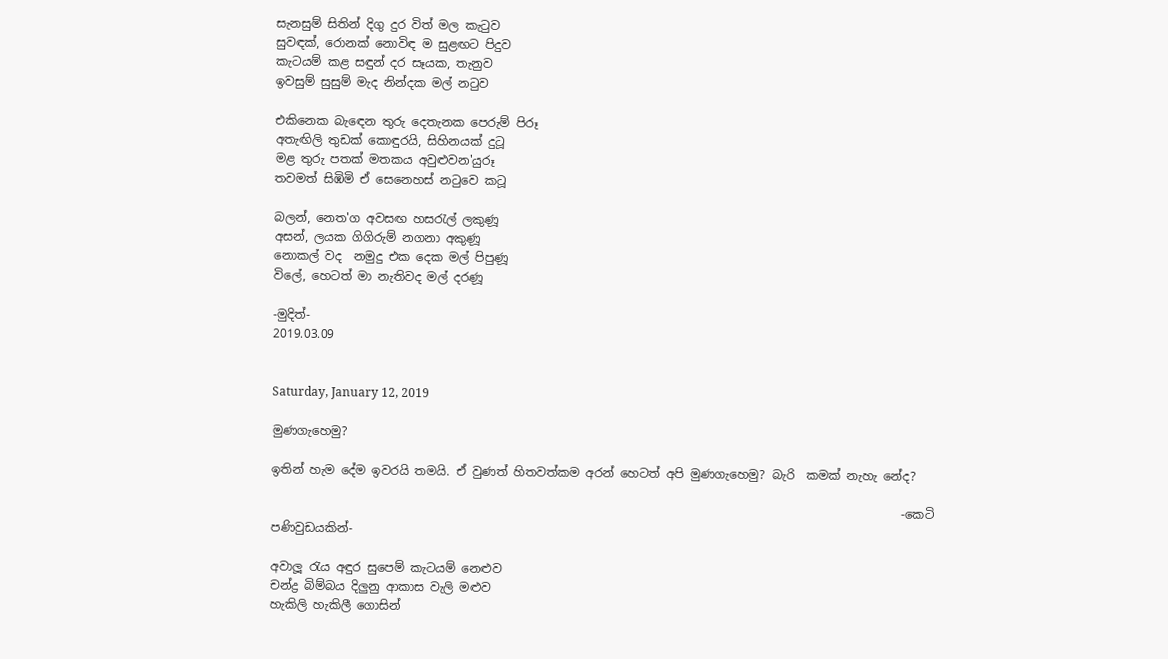සැනසුම් සිතින් දිගු දුර විත් මල කැටුව
සුවඳක්, රොනක් නොවිඳ ම සුළඟට පිදුව
කැටයම් කළ සඳුන් දර සෑයක, තැනුව
ඉවසුම් සුසුම් මැද නින්දක මල් නටුව

එකිනෙක බැඳෙන තුරු දෙතැනක පෙරුම් පිරූ
අතැඟිලි තුඩක් කොඳුරයි, සිහිනයක් දුටූ
මළ තුරු පතක් මතකය අවුළුවන'යුරූ
තවමත් සිඹිමි ඒ සෙනෙහස් නටුවෙ කටූ

බලන්, නෙත'ග අවසඟ හසරැල් ලකුණූ
අසන්, ලයක ගිගිරුම් නගනා අකුණූ
නොකල් වද  නමුදු එක දෙක මල් පිපුණූ
විලේ, හෙටත් මා නැතිවද මල් දරණූ

-මුදිත්-
2019.03.09


Saturday, January 12, 2019

මුණගැහෙමු?

ඉතින් හැම දේම ඉවරයි තමයි. ඒ වුණත් හිතවත්කම අරන් හෙටත් අපි මුණගැහෙමු? බැරි  කමක් නැහැ නේද?

                                                                                                         -කෙටි පණිවුඩයකින්-

අවාලූ රැය අඳුර සුපෙම් කැටයම් නෙළුව
චන්ද්‍ර බිම්බය දිලුනු ආකාස වැලි මළුව
හැකිලි හැකිලී ගොසින්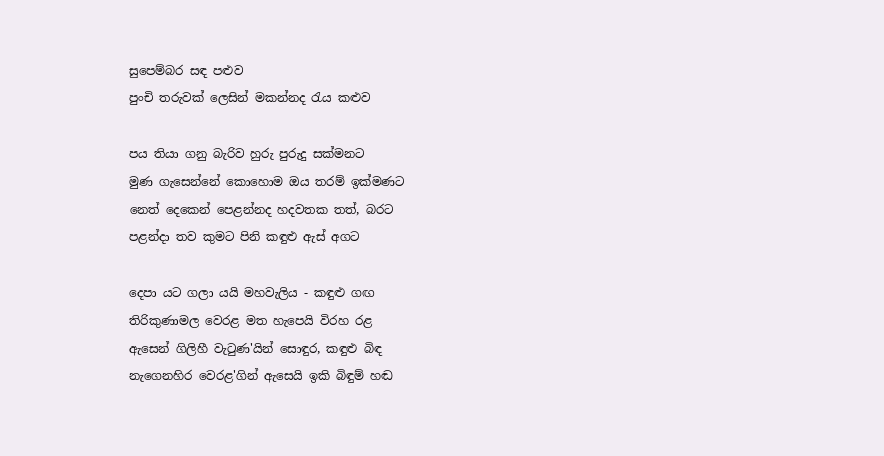සුපෙම්බර සඳ පළුව
පුංචි තරුවක් ලෙසින් මකන්නද රැය කළුව

පය තියා ගනු බැරිව හුරු පුරුදු සක්මනට
මුණ ගැසෙන්නේ කොහොම ඔය තරම් ඉක්මණට
නෙත් දෙකෙන් පෙළන්නද හදවතක තත්, බරට
පළන්දා තව කුමට පිනි කඳුළු ඇස් අගට

දෙපා යට ගලා යයි මහවැලිය - කඳුළු ගඟ
තිරිකුණාමල වෙරළ මත හැපෙයි විරහ රළ
ඇසෙන් ගිලිහී වැටුණ'යින් සොඳුර, කඳුළු බිඳ
නැගෙනහිර වෙරළ'ගින් ඇසෙයි ඉකි බිඳුම් හඬ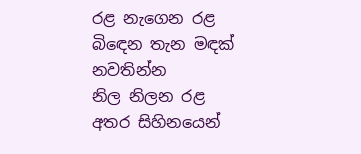රළ නැගෙන රළ බිඳෙන තැන මඳක් නවතින්න
නිල නිලන රළ අතර සිහිනයෙන්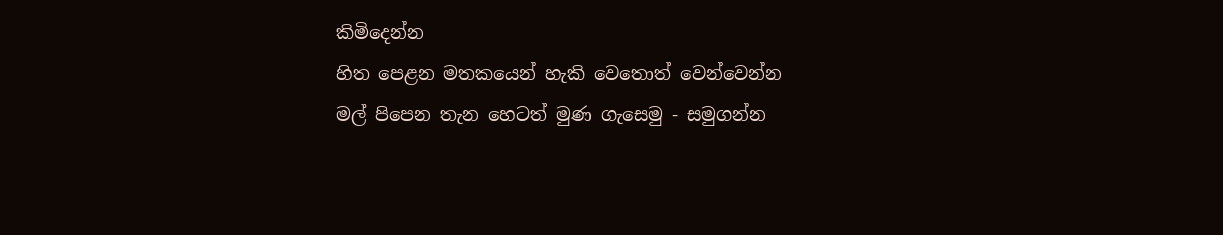කිමිදෙන්න
හිත පෙළන මතකයෙන් හැකි වෙතොත් වෙන්වෙන්න
මල් පිපෙන තැන හෙටත් මුණ ගැසෙමු - සමුගන්න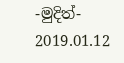-මුදිත්-
2019.01.12